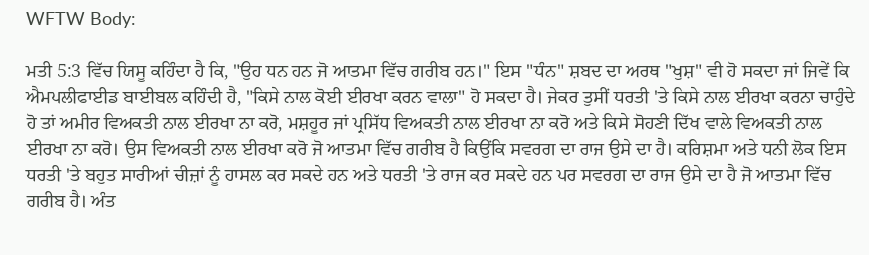WFTW Body:

ਮਤੀ 5:3 ਵਿੱਚ ਯਿਸੂ ਕਹਿੰਦਾ ਹੈ ਕਿ, "ਉਹ ਧਨ ਹਨ ਜੋ ਆਤਮਾ ਵਿੱਚ ਗਰੀਬ ਹਨ।" ਇਸ "ਧੰਨ" ਸ਼ਬਦ ਦਾ ਅਰਥ "ਖੁਸ਼" ਵੀ ਹੋ ਸਕਦਾ ਜਾਂ ਜਿਵੇਂ ਕਿ ਐਮਪਲੀਫਾਈਡ ਬਾਈਬਲ ਕਹਿੰਦੀ ਹੈ, "ਕਿਸੇ ਨਾਲ ਕੋਈ ਈਰਖਾ ਕਰਨ ਵਾਲਾ" ਹੋ ਸਕਦਾ ਹੈ। ਜੇਕਰ ਤੁਸੀਂ ਧਰਤੀ 'ਤੇ ਕਿਸੇ ਨਾਲ ਈਰਖਾ ਕਰਨਾ ਚਾਹੁੰਦੇ ਹੋ ਤਾਂ ਅਮੀਰ ਵਿਅਕਤੀ ਨਾਲ ਈਰਖਾ ਨਾ ਕਰੋ, ਮਸ਼ਹੂਰ ਜਾਂ ਪ੍ਰਸਿੱਧ ਵਿਅਕਤੀ ਨਾਲ ਈਰਖਾ ਨਾ ਕਰੋ ਅਤੇ ਕਿਸੇ ਸੋਹਣੀ ਦਿੱਖ ਵਾਲੇ ਵਿਅਕਤੀ ਨਾਲ ਈਰਖਾ ਨਾ ਕਰੋ। ਉਸ ਵਿਅਕਤੀ ਨਾਲ ਈਰਖਾ ਕਰੋ ਜੋ ਆਤਮਾ ਵਿੱਚ ਗਰੀਬ ਹੈ ਕਿਉਂਕਿ ਸਵਰਗ ਦਾ ਰਾਜ ਉਸੇ ਦਾ ਹੈ। ਕਰਿਸ਼ਮਾ ਅਤੇ ਧਨੀ ਲੋਕ ਇਸ ਧਰਤੀ 'ਤੇ ਬਹੁਤ ਸਾਰੀਆਂ ਚੀਜ਼ਾਂ ਨੂੰ ਹਾਸਲ ਕਰ ਸਕਦੇ ਹਨ ਅਤੇ ਧਰਤੀ 'ਤੇ ਰਾਜ ਕਰ ਸਕਦੇ ਹਨ ਪਰ ਸਵਰਗ ਦਾ ਰਾਜ ਉਸੇ ਦਾ ਹੈ ਜੋ ਆਤਮਾ ਵਿੱਚ ਗਰੀਬ ਹੈ। ਅੰਤ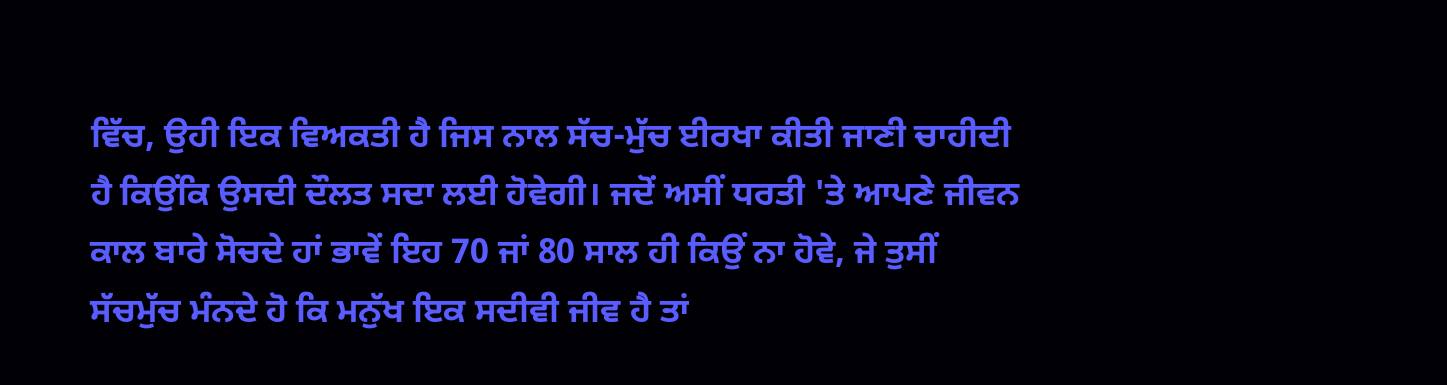ਵਿੱਚ, ਉਹੀ ਇਕ ਵਿਅਕਤੀ ਹੈ ਜਿਸ ਨਾਲ ਸੱਚ-ਮੁੱਚ ਈਰਖਾ ਕੀਤੀ ਜਾਣੀ ਚਾਹੀਦੀ ਹੈ ਕਿਉਂਕਿ ਉਸਦੀ ਦੌਲਤ ਸਦਾ ਲਈ ਹੋਵੇਗੀ। ਜਦੋਂ ਅਸੀਂ ਧਰਤੀ 'ਤੇ ਆਪਣੇ ਜੀਵਨ ਕਾਲ ਬਾਰੇ ਸੋਚਦੇ ਹਾਂ ਭਾਵੇਂ ਇਹ 70 ਜਾਂ 80 ਸਾਲ ਹੀ ਕਿਉਂ ਨਾ ਹੋਵੇ, ਜੇ ਤੁਸੀਂ ਸੱਚਮੁੱਚ ਮੰਨਦੇ ਹੋ ਕਿ ਮਨੁੱਖ ਇਕ ਸਦੀਵੀ ਜੀਵ ਹੈ ਤਾਂ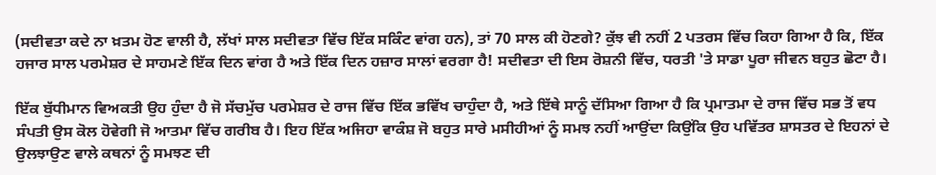(ਸਦੀਵਤਾ ਕਦੇ ਨਾ ਖ਼ਤਮ ਹੋਣ ਵਾਲੀ ਹੈ, ਲੱਖਾਂ ਸਾਲ ਸਦੀਵਤਾ ਵਿੱਚ ਇੱਕ ਸਕਿੰਟ ਵਾਂਗ ਹਨ), ਤਾਂ 70 ਸਾਲ ਕੀ ਹੋਣਗੇ? ਕੁੱਝ ਵੀ ਨਹੀਂ 2 ਪਤਰਸ ਵਿੱਚ ਕਿਹਾ ਗਿਆ ਹੈ ਕਿ, ਇੱਕ ਹਜਾਰ ਸਾਲ ਪਰਮੇਸ਼ਰ ਦੇ ਸਾਹਮਣੇ ਇੱਕ ਦਿਨ ਵਾਂਗ ਹੈ ਅਤੇ ਇੱਕ ਦਿਨ ਹਜ਼ਾਰ ਸਾਲਾਂ ਵਰਗਾ ਹੈ! ਸਦੀਵਤਾ ਦੀ ਇਸ ਰੋਸ਼ਨੀ ਵਿੱਚ, ਧਰਤੀ 'ਤੇ ਸਾਡਾ ਪੂਰਾ ਜੀਵਨ ਬਹੁਤ ਛੋਟਾ ਹੈ।

ਇੱਕ ਬੁੱਧੀਮਾਨ ਵਿਅਕਤੀ ਉਹ ਹੁੰਦਾ ਹੈ ਜੋ ਸੱਚਮੁੱਚ ਪਰਮੇਸ਼ਰ ਦੇ ਰਾਜ ਵਿੱਚ ਇੱਕ ਭਵਿੱਖ ਚਾਹੁੰਦਾ ਹੈ, ਅਤੇ ਇੱਥੇ ਸਾਨੂੰ ਦੱਸਿਆ ਗਿਆ ਹੈ ਕਿ ਪ੍ਰਮਾਤਮਾ ਦੇ ਰਾਜ ਵਿੱਚ ਸਭ ਤੋਂ ਵਧ ਸੰਪਤੀ ਉਸ ਕੋਲ ਹੋਵੇਗੀ ਜੋ ਆਤਮਾ ਵਿੱਚ ਗਰੀਬ ਹੈ। ਇਹ ਇੱਕ ਅਜਿਹਾ ਵਾਕੰਸ਼ ਜੋ ਬਹੁਤ ਸਾਰੇ ਮਸੀਹੀਆਂ ਨੂੰ ਸਮਝ ਨਹੀਂ ਆਉਂਦਾ ਕਿਉਂਕਿ ਉਹ ਪਵਿੱਤਰ ਸ਼ਾਸਤਰ ਦੇ ਇਹਨਾਂ ਦੇ ਉਲਝਾਉਣ ਵਾਲੇ ਕਥਨਾਂ ਨੂੰ ਸਮਝਣ ਦੀ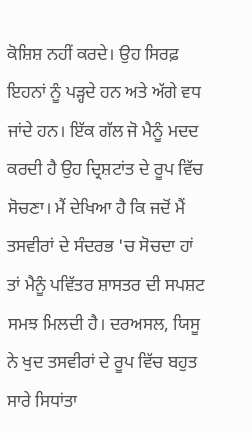ਕੋਸ਼ਿਸ਼ ਨਹੀਂ ਕਰਦੇ। ਉਹ ਸਿਰਫ਼ ਇਹਨਾਂ ਨੂੰ ਪੜ੍ਹਦੇ ਹਨ ਅਤੇ ਅੱਗੇ ਵਧ ਜਾਂਦੇ ਹਨ। ਇੱਕ ਗੱਲ ਜੋ ਮੈਨੂੰ ਮਦਦ ਕਰਦੀ ਹੈ ਉਹ ਦ੍ਰਿਸ਼ਟਾਂਤ ਦੇ ਰੂਪ ਵਿੱਚ ਸੋਚਣਾ। ਮੈਂ ਦੇਖਿਆ ਹੈ ਕਿ ਜਦੋਂ ਮੈਂ ਤਸਵੀਰਾਂ ਦੇ ਸੰਦਰਭ 'ਚ ਸੋਚਦਾ ਹਾਂ ਤਾਂ ਮੈਨੂੰ ਪਵਿੱਤਰ ਸ਼ਾਸਤਰ ਦੀ ਸਪਸ਼ਟ ਸਮਝ ਮਿਲਦੀ ਹੈ। ਦਰਅਸਲ, ਯਿਸੂ ਨੇ ਖੁਦ ਤਸਵੀਰਾਂ ਦੇ ਰੂਪ ਵਿੱਚ ਬਹੁਤ ਸਾਰੇ ਸਿਧਾਂਤਾ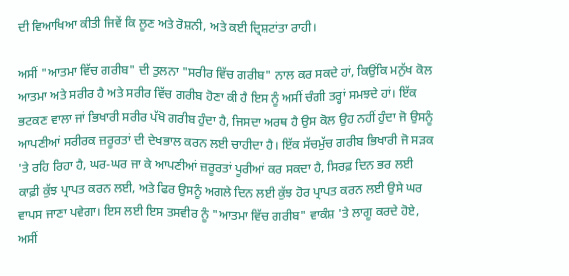ਦੀ ਵਿਆਖਿਆ ਕੀਤੀ ਜਿਵੇਂ ਕਿ ਲੂਣ ਅਤੇ ਰੋਸ਼ਨੀ, ਅਤੇ ਕਈ ਦ੍ਰਿਸ਼ਟਾਂਤਾ ਰਾਹੀ।

ਅਸੀਂ "ਆਤਮਾ ਵਿੱਚ ਗਰੀਬ" ਦੀ ਤੁਲਨਾ "ਸਰੀਰ ਵਿੱਚ ਗਰੀਬ" ਨਾਲ ਕਰ ਸਕਦੇ ਹਾਂ, ਕਿਉਂਕਿ ਮਨੁੱਖ ਕੋਲ ਆਤਮਾ ਅਤੇ ਸਰੀਰ ਹੈ ਅਤੇ ਸਰੀਰ ਵਿੱਚ ਗਰੀਬ ਹੋਣਾ ਕੀ ਹੈ ਇਸ ਨੂੰ ਅਸੀਂ ਚੰਗੀ ਤਰ੍ਹਾਂ ਸਮਝਦੇ ਹਾਂ। ਇੱਕ ਭਟਕਣ ਵਾਲਾ ਜਾਂ ਭਿਖਾਰੀ ਸਰੀਰ ਪੱਖੋ ਗਰੀਬ ਹੁੰਦਾ ਹੈ, ਜਿਸਦਾ ਅਰਥ ਹੈ ਉਸ ਕੋਲ ਉਹ ਨਹੀਂ ਹੁੰਦਾ ਜੋ ਉਸਨੂੰ ਆਪਣੀਆਂ ਸਰੀਰਕ ਜ਼ਰੂਰਤਾਂ ਦੀ ਦੇਖਭਾਲ ਕਰਨ ਲਈ ਚਾਹੀਦਾ ਹੈ। ਇੱਕ ਸੱਚਮੁੱਚ ਗਰੀਬ ਭਿਖਾਰੀ ਜੋ ਸੜਕ 'ਤੇ ਰਹਿ ਰਿਹਾ ਹੈ, ਘਰ-ਘਰ ਜਾ ਕੇ ਆਪਣੀਆਂ ਜ਼ਰੂਰਤਾਂ ਪੂਰੀਆਂ ਕਰ ਸਕਦਾ ਹੈ, ਸਿਰਫ਼ ਦਿਨ ਭਰ ਲਈ ਕਾਫ਼ੀ ਕੁੱਝ ਪ੍ਰਾਪਤ ਕਰਨ ਲਈ, ਅਤੇ ਫਿਰ ਉਸਨੂੰ ਅਗਲੇ ਦਿਨ ਲਈ ਕੁੱਝ ਹੋਰ ਪ੍ਰਾਪਤ ਕਰਨ ਲਈ ਉਸੇ ਘਰ ਵਾਪਸ ਜਾਣਾ ਪਵੇਗਾ। ਇਸ ਲਈ ਇਸ ਤਸਵੀਰ ਨੂੰ "ਆਤਮਾ ਵਿੱਚ ਗਰੀਬ" ਵਾਕੰਸ਼ 'ਤੇ ਲਾਗੂ ਕਰਦੇ ਹੋਏ, ਅਸੀਂ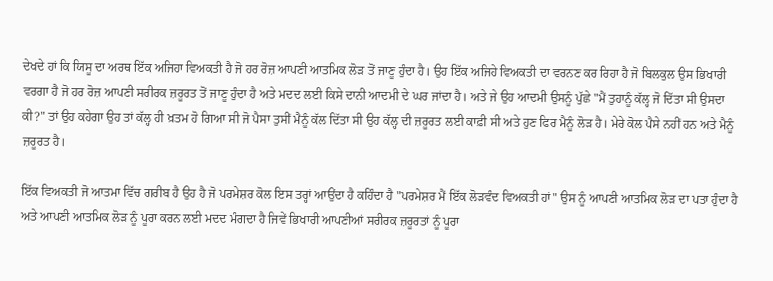ਦੇਖਦੇ ਹਾਂ ਕਿ ਯਿਸੂ ਦਾ ਅਰਥ ਇੱਕ ਅਜਿਹਾ ਵਿਅਕਤੀ ਹੈ ਜੋ ਹਰ ਰੋਜ਼ ਆਪਣੀ ਆਤਮਿਕ ਲੋੜ ਤੋਂ ਜਾਣੂ ਹੁੰਦਾ ਹੈ। ਉਹ ਇੱਕ ਅਜਿਹੇ ਵਿਅਕਤੀ ਦਾ ਵਰਨਣ ਕਰ ਰਿਹਾ ਹੈ ਜੋ ਬਿਲਕੁਲ ਉਸ ਭਿਖਾਰੀ ਵਰਗਾ ਹੈ ਜੋ ਹਰ ਰੋਜ਼ ਆਪਣੀ ਸਰੀਰਕ ਜ਼ਰੂਰਤ ਤੋਂ ਜਾਣੂ ਹੁੰਦਾ ਹੈ ਅਤੇ ਮਦਦ ਲਈ ਕਿਸੇ ਦਾਨੀ ਆਦਮੀ ਦੇ ਘਰ ਜਾਂਦਾ ਹੈ। ਅਤੇ ਜੇ ਉਹ ਆਦਮੀ ਉਸਨੂੰ ਪੁੱਛੇ "ਮੈਂ ਤੁਹਾਨੂੰ ਕੱਲ੍ਹ ਜੋ ਦਿੱਤਾ ਸੀ ਉਸਦਾ ਕੀ?" ਤਾਂ ਉਹ ਕਹੇਗਾ ਉਹ ਤਾਂ ਕੱਲ੍ਹ ਹੀ ਖ਼ਤਮ ਹੋ ਗਿਆ ਸੀ ਜੋ ਪੈਸਾ ਤੁਸੀਂ ਮੈਨੂੰ ਕੱਲ ਦਿੱਤਾ ਸੀ ਉਹ ਕੱਲ੍ਹ ਦੀ ਜ਼ਰੂਰਤ ਲਈ ਕਾਫ਼ੀ ਸੀ ਅਤੇ ਹੁਣ ਫਿਰ ਮੈਨੂੰ ਲੋੜ ਹੈ। ਮੇਰੇ ਕੋਲ ਪੈਸੇ ਨਹੀਂ ਹਨ ਅਤੇ ਮੈਨੂੰ ਜ਼ਰੂਰਤ ਹੈ।

ਇੱਕ ਵਿਅਕਤੀ ਜੋ ਆਤਮਾ ਵਿੱਚ ਗਰੀਬ ਹੈ ਉਹ ਹੈ ਜੋ ਪਰਮੇਸ਼ਰ ਕੋਲ ਇਸ ਤਰ੍ਹਾਂ ਆਉਂਦਾ ਹੈ ਕਹਿੰਦਾ ਹੈ "ਪਰਮੇਸ਼ਰ ਮੈਂ ਇੱਕ ਲੋੜਵੰਦ ਵਿਅਕਤੀ ਹਾਂ" ਉਸ ਨੂੰ ਆਪਣੀ ਆਤਮਿਕ ਲੋੜ ਦਾ ਪਤਾ ਹੁੰਦਾ ਹੈ ਅਤੇ ਆਪਣੀ ਆਤਮਿਕ ਲੋੜ ਨੂੰ ਪੂਰਾ ਕਰਨ ਲਈ ਮਦਦ ਮੰਗਦਾ ਹੈ ਜਿਵੇਂ ਭਿਖਾਰੀ ਆਪਣੀਆਂ ਸਰੀਰਕ ਜ਼ਰੂਰਤਾਂ ਨੂੰ ਪੂਰਾ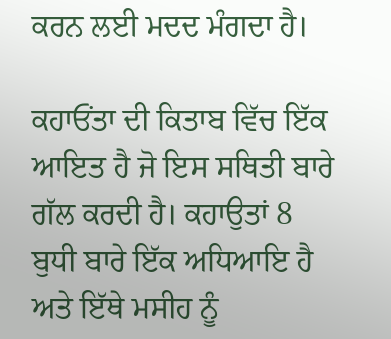ਕਰਨ ਲਈ ਮਦਦ ਮੰਗਦਾ ਹੈ।

ਕਹਾਓਂਤਾ ਦੀ ਕਿਤਾਬ ਵਿੱਚ ਇੱਕ ਆਇਤ ਹੈ ਜੋ ਇਸ ਸਥਿਤੀ ਬਾਰੇ ਗੱਲ ਕਰਦੀ ਹੈ। ਕਹਾਉਤਾਂ 8 ਬੁਧੀ ਬਾਰੇ ਇੱਕ ਅਧਿਆਇ ਹੈ ਅਤੇ ਇੱਥੇ ਮਸੀਹ ਨੂੰ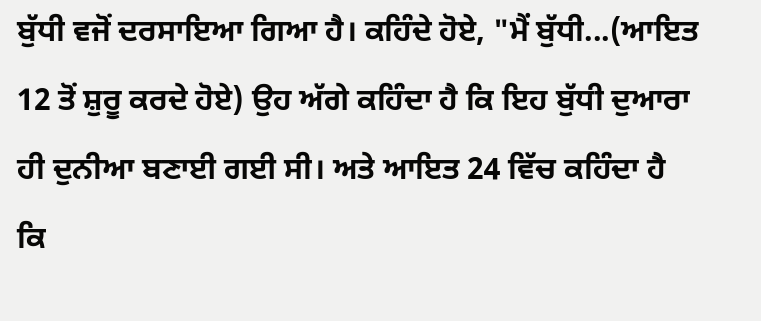ਬੁੱਧੀ ਵਜੋਂ ਦਰਸਾਇਆ ਗਿਆ ਹੈ। ਕਹਿੰਦੇ ਹੋਏ, "ਮੈਂ ਬੁੱਧੀ...(ਆਇਤ 12 ਤੋਂ ਸ਼ੁਰੂ ਕਰਦੇ ਹੋਏ) ਉਹ ਅੱਗੇ ਕਹਿੰਦਾ ਹੈ ਕਿ ਇਹ ਬੁੱਧੀ ਦੁਆਰਾ ਹੀ ਦੁਨੀਆ ਬਣਾਈ ਗਈ ਸੀ। ਅਤੇ ਆਇਤ 24 ਵਿੱਚ ਕਹਿੰਦਾ ਹੈ ਕਿ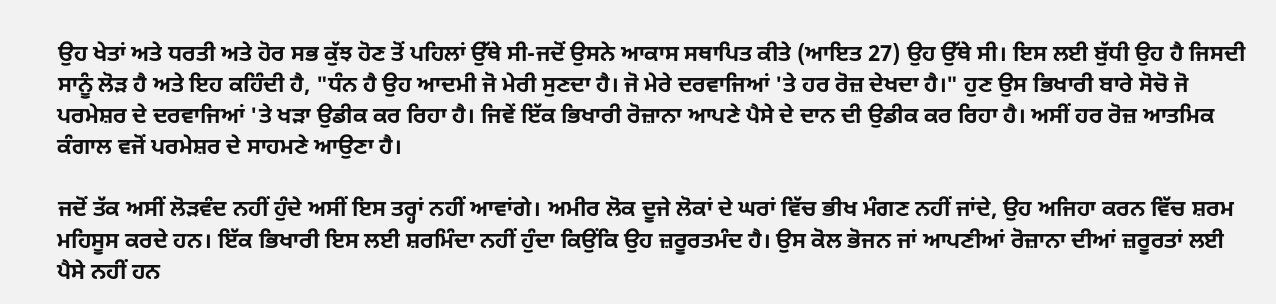ਉਹ ਖੇਤਾਂ ਅਤੇ ਧਰਤੀ ਅਤੇ ਹੋਰ ਸਭ ਕੁੱਝ ਹੋਣ ਤੋਂ ਪਹਿਲਾਂ ਉੱਥੇ ਸੀ-ਜਦੋਂ ਉਸਨੇ ਆਕਾਸ ਸਥਾਪਿਤ ਕੀਤੇ (ਆਇਤ 27) ਉਹ ਉੱਥੇ ਸੀ। ਇਸ ਲਈ ਬੁੱਧੀ ਉਹ ਹੈ ਜਿਸਦੀ ਸਾਨੂੰ ਲੋੜ ਹੈ ਅਤੇ ਇਹ ਕਹਿੰਦੀ ਹੈ, "ਧੰਨ ਹੈ ਉਹ ਆਦਮੀ ਜੋ ਮੇਰੀ ਸੁਣਦਾ ਹੈ। ਜੋ ਮੇਰੇ ਦਰਵਾਜਿਆਂ 'ਤੇ ਹਰ ਰੋਜ਼ ਦੇਖਦਾ ਹੈ।" ਹੁਣ ਉਸ ਭਿਖਾਰੀ ਬਾਰੇ ਸੋਚੋ ਜੋ ਪਰਮੇਸ਼ਰ ਦੇ ਦਰਵਾਜਿਆਂ 'ਤੇ ਖੜਾ ਉਡੀਕ ਕਰ ਰਿਹਾ ਹੈ। ਜਿਵੇਂ ਇੱਕ ਭਿਖਾਰੀ ਰੋਜ਼ਾਨਾ ਆਪਣੇ ਪੈਸੇ ਦੇ ਦਾਨ ਦੀ ਉਡੀਕ ਕਰ ਰਿਹਾ ਹੈ। ਅਸੀਂ ਹਰ ਰੋਜ਼ ਆਤਮਿਕ ਕੰਗਾਲ ਵਜੋਂ ਪਰਮੇਸ਼ਰ ਦੇ ਸਾਹਮਣੇ ਆਉਣਾ ਹੈ।

ਜਦੋਂ ਤੱਕ ਅਸੀਂ ਲੋੜਵੰਦ ਨਹੀਂ ਹੁੰਦੇ ਅਸੀਂ ਇਸ ਤਰ੍ਹਾਂ ਨਹੀਂ ਆਵਾਂਗੇ। ਅਮੀਰ ਲੋਕ ਦੂਜੇ ਲੋਕਾਂ ਦੇ ਘਰਾਂ ਵਿੱਚ ਭੀਖ ਮੰਗਣ ਨਹੀਂ ਜਾਂਦੇ, ਉਹ ਅਜਿਹਾ ਕਰਨ ਵਿੱਚ ਸ਼ਰਮ ਮਹਿਸੂਸ ਕਰਦੇ ਹਨ। ਇੱਕ ਭਿਖਾਰੀ ਇਸ ਲਈ ਸ਼ਰਮਿੰਦਾ ਨਹੀਂ ਹੁੰਦਾ ਕਿਉਂਕਿ ਉਹ ਜ਼ਰੂਰਤਮੰਦ ਹੈ। ਉਸ ਕੋਲ ਭੋਜਨ ਜਾਂ ਆਪਣੀਆਂ ਰੋਜ਼ਾਨਾ ਦੀਆਂ ਜ਼ਰੂਰਤਾਂ ਲਈ ਪੈਸੇ ਨਹੀਂ ਹਨ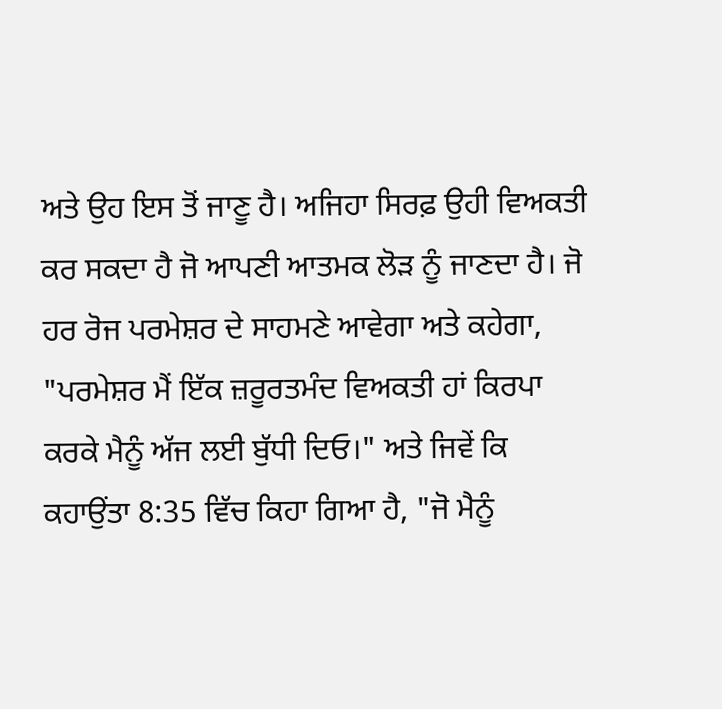ਅਤੇ ਉਹ ਇਸ ਤੋਂ ਜਾਣੂ ਹੈ। ਅਜਿਹਾ ਸਿਰਫ਼ ਉਹੀ ਵਿਅਕਤੀ ਕਰ ਸਕਦਾ ਹੈ ਜੋ ਆਪਣੀ ਆਤਮਕ ਲੋੜ ਨੂੰ ਜਾਣਦਾ ਹੈ। ਜੋ ਹਰ ਰੋਜ ਪਰਮੇਸ਼ਰ ਦੇ ਸਾਹਮਣੇ ਆਵੇਗਾ ਅਤੇ ਕਹੇਗਾ, "ਪਰਮੇਸ਼ਰ ਮੈਂ ਇੱਕ ਜ਼ਰੂਰਤਮੰਦ ਵਿਅਕਤੀ ਹਾਂ ਕਿਰਪਾ ਕਰਕੇ ਮੈਨੂੰ ਅੱਜ ਲਈ ਬੁੱਧੀ ਦਿਓ।" ਅਤੇ ਜਿਵੇਂ ਕਿ ਕਹਾਉਂਤਾ 8:35 ਵਿੱਚ ਕਿਹਾ ਗਿਆ ਹੈ, "ਜੋ ਮੈਨੂੰ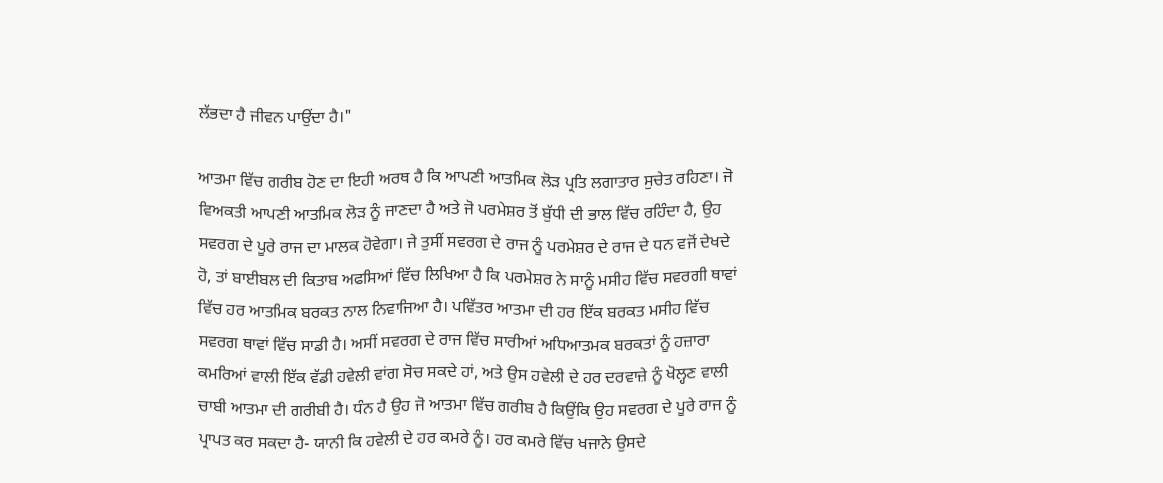ਲੱਭਦਾ ਹੈ ਜੀਵਨ ਪਾਉਂਦਾ ਹੈ।"

ਆਤਮਾ ਵਿੱਚ ਗਰੀਬ ਹੋਣ ਦਾ ਇਹੀ ਅਰਥ ਹੈ ਕਿ ਆਪਣੀ ਆਤਮਿਕ ਲੋੜ ਪ੍ਰਤਿ ਲਗਾਤਾਰ ਸੁਚੇਤ ਰਹਿਣਾ। ਜੋ ਵਿਅਕਤੀ ਆਪਣੀ ਆਤਮਿਕ ਲੋੜ ਨੂੰ ਜਾਣਦਾ ਹੈ ਅਤੇ ਜੋ ਪਰਮੇਸ਼ਰ ਤੋਂ ਬੁੱਧੀ ਦੀ ਭਾਲ ਵਿੱਚ ਰਹਿੰਦਾ ਹੈ, ਉਹ ਸਵਰਗ ਦੇ ਪੂਰੇ ਰਾਜ ਦਾ ਮਾਲਕ ਹੋਵੇਗਾ। ਜੇ ਤੁਸੀਂ ਸਵਰਗ ਦੇ ਰਾਜ ਨੂੰ ਪਰਮੇਸ਼ਰ ਦੇ ਰਾਜ ਦੇ ਧਨ ਵਜੋਂ ਦੇਖਦੇ ਹੋ, ਤਾਂ ਬਾਈਬਲ ਦੀ ਕਿਤਾਬ ਅਫਸਿਆਂ ਵਿੱਚ ਲਿਖਿਆ ਹੈ ਕਿ ਪਰਮੇਸ਼ਰ ਨੇ ਸਾਨੂੰ ਮਸੀਹ ਵਿੱਚ ਸਵਰਗੀ ਥਾਵਾਂ ਵਿੱਚ ਹਰ ਆਤਮਿਕ ਬਰਕਤ ਨਾਲ ਨਿਵਾਜਿਆ ਹੈ। ਪਵਿੱਤਰ ਆਤਮਾ ਦੀ ਹਰ ਇੱਕ ਬਰਕਤ ਮਸੀਹ ਵਿੱਚ ਸਵਰਗ ਥਾਵਾਂ ਵਿੱਚ ਸਾਡੀ ਹੈ। ਅਸੀਂ ਸਵਰਗ ਦੇ ਰਾਜ ਵਿੱਚ ਸਾਰੀਆਂ ਅਧਿਆਤਮਕ ਬਰਕਤਾਂ ਨੂੰ ਹਜ਼ਾਰਾ ਕਮਰਿਆਂ ਵਾਲੀ ਇੱਕ ਵੱਡੀ ਹਵੇਲੀ ਵਾਂਗ ਸੋਚ ਸਕਦੇ ਹਾਂ, ਅਤੇ ਉਸ ਹਵੇਲੀ ਦੇ ਹਰ ਦਰਵਾਜ਼ੇ ਨੂੰ ਖੋਲ੍ਹਣ ਵਾਲੀ ਚਾਬੀ ਆਤਮਾ ਦੀ ਗਰੀਬੀ ਹੈ। ਧੰਨ ਹੈ ਉਹ ਜੋ ਆਤਮਾ ਵਿੱਚ ਗਰੀਬ ਹੈ ਕਿਉਂਕਿ ਉਹ ਸਵਰਗ ਦੇ ਪੂਰੇ ਰਾਜ ਨੂੰ ਪ੍ਰਾਪਤ ਕਰ ਸਕਦਾ ਹੈ- ਯਾਨੀ ਕਿ ਹਵੇਲੀ ਦੇ ਹਰ ਕਮਰੇ ਨੂੰ। ਹਰ ਕਮਰੇ ਵਿੱਚ ਖਜਾਨੇ ਉਸਦੇ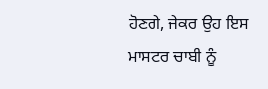ਹੋਣਗੇ, ਜੇਕਰ ਉਹ ਇਸ ਮਾਸਟਰ ਚਾਬੀ ਨੂੰ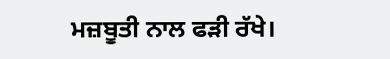ਮਜ਼ਬੂਤੀ ਨਾਲ ਫੜੀ ਰੱਖੇ।